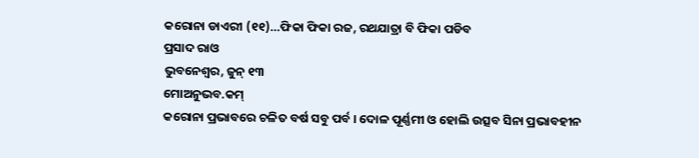କରୋନା ଡାଏରୀ (୧୧)…ଫିକା ଫିକା ରଜ, ରଥଯାତ୍ରା ବି ଫିକା ପଡିବ
ପ୍ରସାଦ ରାଓ
ଭୁବନେଶ୍ୱର, ଜୁନ୍ ୧୩
ମୋଅନୁଭବ.କମ୍
କରୋନା ପ୍ରଭାବରେ ଚଳିତ ବର୍ଷ ସବୁ ପର୍ବ । ଦୋଳ ପୂର୍ଣ୍ଣମୀ ଓ ହୋଲି ଉତ୍ସବ ସିନା ପ୍ରଭାବହୀନ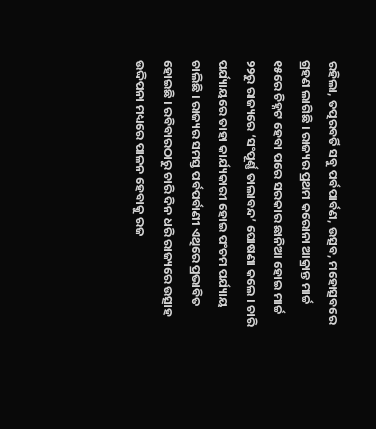ରହିଲା, ତତ୍ପରବର୍ତି ସବୁ ପର୍ବପାର୍ବଣ, ଉତ୍ସବ, ମହୋତ୍ସବରେ ଗ୍ରହଣ ଲାଗିଛି । ରାଜ୍ୟର ପ୍ରଥମ କରୋନା ଆକ୍ରାନ୍ତ ମାର୍ଚ୍ଚ ୧୫ରେ ଚିହ୍ନଟ ହେବା ପରେ ସରକାର ଛାନିଆ ହୋଇ ମାର୍ଚ୍ଚ ୨୨ରୁ ରାଜ୍ୟରେ ‘ସଂପୂର୍ଣ୍ଣ ତାଲାବନ୍ଦ’ ଘୋଷଣା କଲେ । ଚାରି ପର୍ଯ୍ୟାୟରେ ତାହା କାର୍ଯ୍ୟକାରୀ ହୋଇ ପଂଚମ ପର୍ଯ୍ୟାୟ ଚାଲିଛି । ରାଜ୍ୟର ସମସ୍ତ ପର୍ବପର୍ବାଣୀ ଏଥିରେ ପ୍ରଭାବିତ ହୋଇଛି । ରବିବାରଠାରୁ ଚାରି ଦିନ ଧରି ରାଜ୍ୟରେ ଉତ୍ସାହ ଉଦ୍ଦିପନା ମଧ୍ୟରେ ପାଳନ ହେବାକୁ ରଜ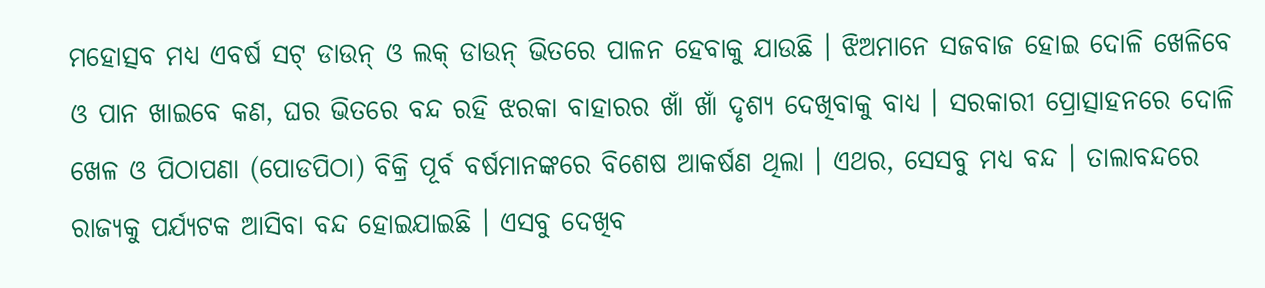ମହୋତ୍ସବ ମଧ୍ୟ ଏବର୍ଷ ସଟ୍ ଡାଉନ୍ ଓ ଲକ୍ ଡାଉନ୍ ଭିତରେ ପାଳନ ହେବାକୁ ଯାଉଛି । ଝିଅମାନେ ସଜବାଜ ହୋଇ ଦୋଳି ଖେଳିବେ ଓ ପାନ ଖାଇବେ କଣ, ଘର ଭିତରେ ବନ୍ଦ ରହି ଝରକା ବାହାରର ଖାଁ ଖାଁ ଦୃଶ୍ୟ ଦେଖିବାକୁ ବାଧ୍ୟ । ସରକାରୀ ପ୍ରୋତ୍ସାହନରେ ଦୋଳି ଖେଳ ଓ ପିଠାପଣା (ପୋଡପିଠା) ବିକ୍ରି ପୂର୍ବ ବର୍ଷମାନଙ୍କରେ ବିଶେଷ ଆକର୍ଷଣ ଥିଲା । ଏଥର, ସେସବୁ ମଧ୍ୟ ବନ୍ଦ । ତାଲାବନ୍ଦରେ ରାଜ୍ୟକୁ ପର୍ଯ୍ୟଟକ ଆସିବା ବନ୍ଦ ହୋଇଯାଇଛି । ଏସବୁ ଦେଖିବ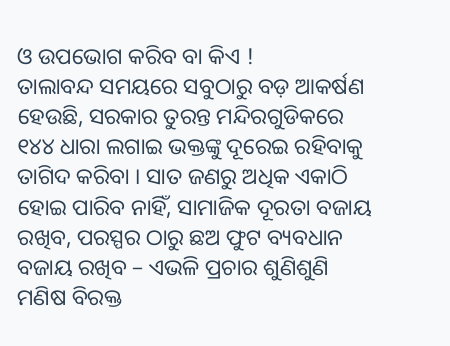ଓ ଉପଭୋଗ କରିବ ବା କିଏ !
ତାଲାବନ୍ଦ ସମୟରେ ସବୁଠାରୁ ବଡ଼ ଆକର୍ଷଣ ହେଉଛି, ସରକାର ତୁରନ୍ତ ମନ୍ଦିରଗୁଡିକରେ ୧୪୪ ଧାରା ଲଗାଇ ଭକ୍ତଙ୍କୁ ଦୂରେଇ ରହିବାକୁ ତାଗିଦ କରିବା । ସାତ ଜଣରୁ ଅଧିକ ଏକାଠି ହୋଇ ପାରିବ ନାହିଁ, ସାମାଜିକ ଦୂରତା ବଜାୟ ରଖିବ, ପରସ୍ପର ଠାରୁ ଛଅ ଫୁଟ ବ୍ୟବଧାନ ବଜାୟ ରଖିବ – ଏଭଳି ପ୍ରଚାର ଶୁଣିଶୁଣି ମଣିଷ ବିରକ୍ତ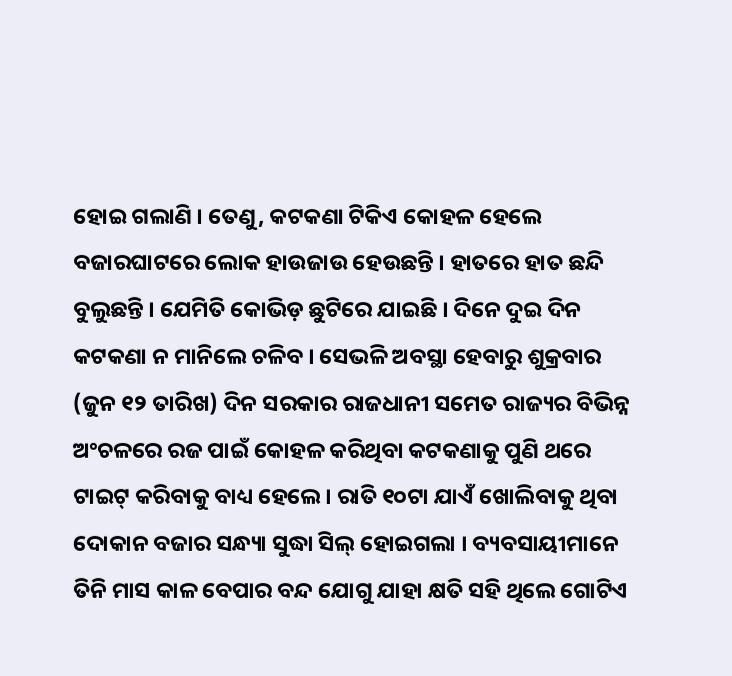ହୋଇ ଗଲାଣି । ତେଣୁ, କଟକଣା ଟିକିଏ କୋହଳ ହେଲେ ବଜାରଘାଟରେ ଲୋକ ହାଉଜାଉ ହେଉଛନ୍ତି । ହାତରେ ହାତ ଛନ୍ଦି ବୁଲୁଛନ୍ତି । ଯେମିତି କୋଭିଡ଼ ଛୁଟିରେ ଯାଇଛି । ଦିନେ ଦୁଇ ଦିନ କଟକଣା ନ ମାନିଲେ ଚଳିବ । ସେଭଳି ଅବସ୍ଥା ହେବାରୁ ଶୁକ୍ରବାର (ଜୁନ ୧୨ ତାରିଖ) ଦିନ ସରକାର ରାଜଧାନୀ ସମେତ ରାଜ୍ୟର ବିଭିନ୍ନ ଅଂଚଳରେ ରଜ ପାଇଁ କୋହଳ କରିଥିବା କଟକଣାକୁ ପୁଣି ଥରେ ଟାଇଟ୍ କରିବାକୁ ବାଧ୍ୟ ହେଲେ । ରାତି ୧୦ଟା ଯାଏଁ ଖୋଲିବାକୁ ଥିବା ଦୋକାନ ବଜାର ସନ୍ଧ୍ୟା ସୁଦ୍ଧା ସିଲ୍ ହୋଇଗଲା । ବ୍ୟବସାୟୀମାନେ ତିନି ମାସ କାଳ ବେପାର ବନ୍ଦ ଯୋଗୁ ଯାହା କ୍ଷତି ସହି ଥିଲେ ଗୋଟିଏ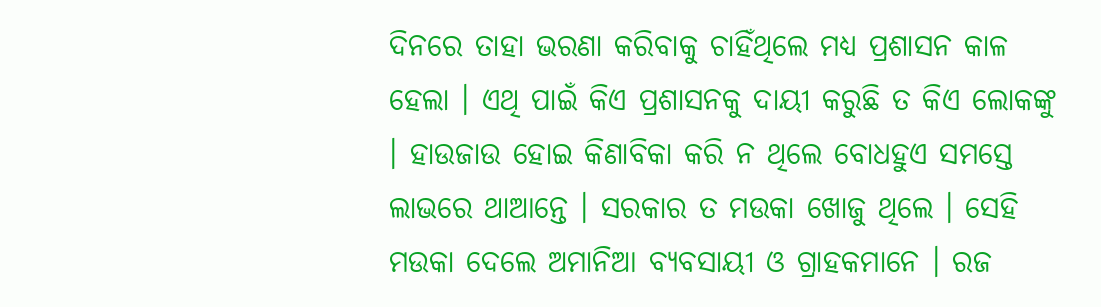ଦିନରେ ତାହା ଭରଣା କରିବାକୁ ଚାହିଁଥିଲେ ମଧ୍ୟ ପ୍ରଶାସନ କାଳ ହେଲା । ଏଥି ପାଇଁ କିଏ ପ୍ରଶାସନକୁ ଦାୟୀ କରୁଛି ତ କିଏ ଲୋକଙ୍କୁ । ହାଉଜାଉ ହୋଇ କିଣାବିକା କରି ନ ଥିଲେ ବୋଧହୁଏ ସମସ୍ତେ ଲାଭରେ ଥାଆନ୍ତେ । ସରକାର ତ ମଉକା ଖୋଜୁ ଥିଲେ । ସେହି ମଉକା ଦେଲେ ଅମାନିଆ ବ୍ୟବସାୟୀ ଓ ଗ୍ରାହକମାନେ । ରଜ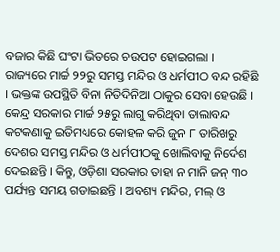ବଜାର କିଛି ଘଂଟା ଭିତରେ ଚଉପଟ ହୋଇଗଲା ।
ରାଜ୍ୟରେ ମାର୍ଚ୍ଚ ୨୨ରୁ ସମସ୍ତ ମନ୍ଦିର ଓ ଧର୍ମପୀଠ ବନ୍ଦ ରହିଛି । ଭକ୍ତଙ୍କ ଉପସ୍ଥିତି ବିନା ନିତିଦିନିଆ ଠାକୁର ସେବା ହେଉଛି । କେନ୍ଦ୍ର ସରକାର ମାର୍ଚ୍ଚ ୨୫ରୁ ଲାଗୁ କରିଥିବା ତାଲାବନ୍ଦ କଟକଣାକୁ ଇତିମଧ୍ୟରେ କୋହଳ କରି ଜୁନ ୮ ତାରିଖରୁ ଦେଶର ସମସ୍ତ ମନ୍ଦିର ଓ ଧର୍ମପୀଠକୁ ଖୋଲିବାକୁ ନିର୍ଦେଶ ଦେଇଛନ୍ତି । କିନ୍ତୁ, ଓଡ଼ିଶା ସରକାର ତାହା ନ ମାନି ଜନ୍ ୩୦ ପର୍ଯ୍ୟନ୍ତ ସମୟ ଗଡାଇଛନ୍ତି । ଅବଶ୍ୟ ମନ୍ଦିର, ମଲ୍ ଓ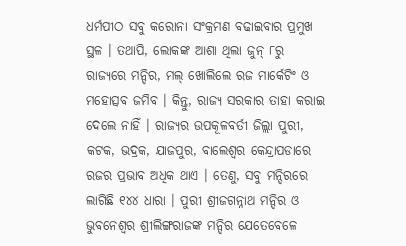ଧର୍ମପୀଠ ସବୁ କରୋନା ସଂକ୍ରମଣ ବଢାଇବାର ପ୍ରମୁଖ ସ୍ଥଳ । ତଥାପି, ଲୋକଙ୍କ ଆଶା ଥିଲା ଜୁନ୍ ୮ରୁ ରାଜ୍ୟରେ ମନ୍ଦିର, ମଲ୍ ଖୋଲିଲେ ରଜ ମାର୍କେଟିଂ ଓ ମହୋତ୍ସବ ଜମିବ । କିନ୍ତୁ, ରାଜ୍ୟ ସରକାର ତାହା କରାଇ ଦେଲେ ନାହିଁ । ରାଜ୍ୟର ଉପକୂଳବର୍ତୀ ଜିଲ୍ଲା ପୁରୀ, କଟକ, ଭଦ୍ରକ, ଯାଜପୁର, ବାଲେଶ୍ୱର କେନ୍ଦ୍ରାପଡାରେ ରଜର ପ୍ରଭାବ ଅଧିକ ଥାଏ । ତେଣୁ, ସବୁ ମନ୍ଦିରରେ ଲାଗିଛି ୧୪୪ ଧାରା । ପୁରୀ ଶ୍ରୀଜଗନ୍ନାଥ ମନ୍ଦିର ଓ ଭୁବନେଶ୍ୱର ଶ୍ରୀଲିଙ୍ଗରାଜଙ୍କ ମନ୍ଦିର ଯେତେବେଳେ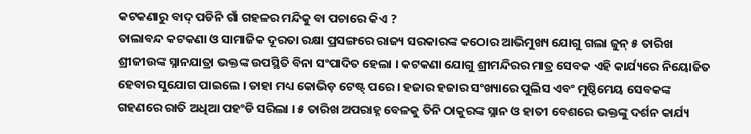କଟକଣାରୁ ବାଦ୍ ପଡିନି ଗାଁ ଗହଳର ମନ୍ଦିକୁ ବା ପଚାରେ କିଏ ?
ତାଲାବନ୍ଦ କଟକଣା ଓ ସାମାଜିକ ଦୂରତା ରକ୍ଷା ପ୍ରସଙ୍ଗରେ ରାଜ୍ୟ ସରକାରଙ୍କ କଠୋର ଆଭିମୁଖ୍ୟ ଯୋଗୁ ଗଲା ଜୁନ୍ ୫ ତାରିଖ ଶ୍ରୀଜୀଉଙ୍କ ସ୍ନାନଯାତ୍ରା ଭକ୍ତଙ୍କ ଉପସ୍ଥିତି ବିନା ସଂପାଦିତ ହେଲା । କଟକଣା ଯୋଗୁ ଶ୍ରୀମନ୍ଦିରର ମାତ୍ର ସେବକ ଏହି କାର୍ଯ୍ୟରେ ନିୟୋଜିତ ହେବାର ସୁଯୋଗ ପାଇଲେ । ତାହା ମଧ୍ୟ କୋଭିଡ଼ ଟେଷ୍ଟ୍ ପରେ । ହଜାର ହଜାର ସଂଖ୍ୟାରେ ପୁଲିସ ଏବଂ ମୁଷ୍ଠିମେୟ ସେବକଙ୍କ ଗହଣରେ ରାତି ଅଧିଆ ପହଂଡି ସରିଲା । ୫ ତାରିଖ ଅପରାହ୍ନ ବେଳକୁ ତିନି ଠାକୁରଙ୍କ ସ୍ନାନ ଓ ହାତୀ ବେଶରେ ଭକ୍ତଙ୍କୁ ଦର୍ଶନ କାର୍ଯ୍ୟ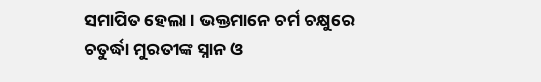ସମାପିତ ହେଲା । ଭକ୍ତମାନେ ଚର୍ମ ଚକ୍ଷୁରେ ଚତୁର୍ଦ୍ଧା ମୁରତୀଙ୍କ ସ୍ନାନ ଓ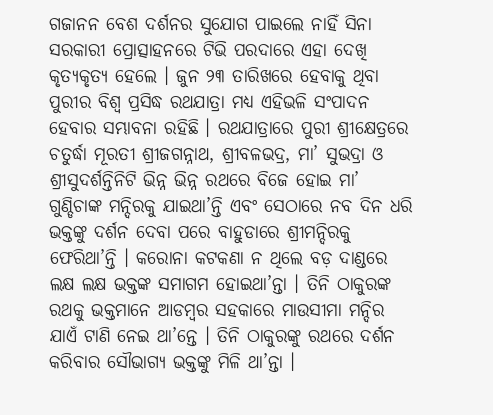ଗଜାନନ ବେଶ ଦର୍ଶନର ସୁଯୋଗ ପାଇଲେ ନାହିଁ ସିନା ସରକାରୀ ପ୍ରୋତ୍ସାହନରେ ଟିଭି ପରଦାରେ ଏହା ଦେଖି କୃତ୍ୟକୃତ୍ୟ ହେଲେ । ଜୁନ ୨୩ ତାରିଖରେ ହେବାକୁ ଥିବା ପୁରୀର ବିଶ୍ୱ ପ୍ରସିଦ୍ଧ ରଥଯାତ୍ରା ମଧ୍ୟ ଏହିଭଳି ସଂପାଦନ ହେବାର ସମ୍ଭାବନା ରହିଛି । ରଥଯାତ୍ରାରେ ପୁରୀ ଶ୍ରୀକ୍ଷେତ୍ରରେ ଚତୁର୍ଦ୍ଧା ମୂରତୀ ଶ୍ରୀଜଗନ୍ନାଥ, ଶ୍ରୀବଳଭଦ୍ର, ମା’ ସୁଭଦ୍ରା ଓ ଶ୍ରୀସୁଦର୍ଶନ୍ତିନିଟି ଭିନ୍ନ ଭିନ୍ନ ରଥରେ ବିଜେ ହୋଇ ମା’ ଗୁଣ୍ଡିଚାଙ୍କ ମନ୍ଦିରକୁ ଯାଇଥା’ନ୍ତି ଏବଂ ସେଠାରେ ନବ ଦିନ ଧରି ଭକ୍ତଙ୍କୁ ଦର୍ଶନ ଦେବା ପରେ ବାହୁଡାରେ ଶ୍ରୀମନ୍ଦିରକୁ ଫେରିଥା’ନ୍ତି । କରୋନା କଟକଣା ନ ଥିଲେ ବଡ଼ ଦାଣ୍ଡରେ ଲକ୍ଷ ଲକ୍ଷ ଭକ୍ତଙ୍କ ସମାଗମ ହୋଇଥା’ନ୍ତା । ତିନି ଠାକୁରଙ୍କ ରଥକୁ ଭକ୍ତମାନେ ଆଡମ୍ବର ସହକାରେ ମାଉସୀମା ମନ୍ଦିର ଯାଏଁ ଟାଣି ନେଇ ଥା’ନ୍ତେ । ତିନି ଠାକୁରଙ୍କୁ ରଥରେ ଦର୍ଶନ କରିବାର ସୌଭାଗ୍ୟ ଭକ୍ତଙ୍କୁ ମିଳି ଥା’ନ୍ତା ।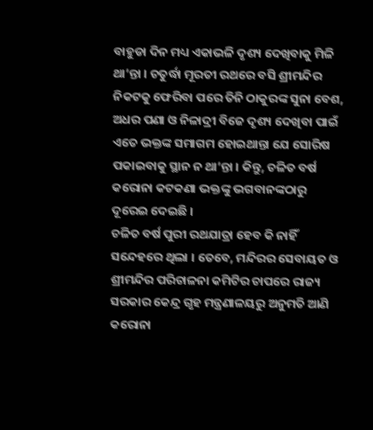ବାହୁଡା ଦିନ ମଧ୍ୟ ଏକାଭଳି ଦୃଶ୍ୟ ଦେଖିବାକୁ ମିଳି ଥା’ନ୍ତା । ଚତୁର୍ଦ୍ଧା ମୂରତୀ ରଥରେ ବସି ଶ୍ରୀମନ୍ଦିର ନିକଟକୁ ଫେରିବା ପରେ ତିନି ଠାକୁରଙ୍କ ସୁନା ବେଶ, ଅଧର ପଣା ଓ ନିଳାଦ୍ରୀ ବିଜେ ଦୃଶ୍ୟ ଦେଖିବା ପାଇଁ ଏତେ ଭକ୍ତଙ୍କ ସମାଗମ ହୋଇଥାନ୍ତା ଯେ ସୋରିଷ ପକାଇବାକୁ ସ୍ଥାନ ନ ଥା’ନ୍ତା । କିନ୍ତୁ, ଚଳିତ ବର୍ଷ କରୋନା କଟକଣା ଭକ୍ତଙ୍କୁ ଭଗବାନଙ୍କଠାରୁ ଦୂରେଇ ଦେଇଛି ।
ଚଳିତ ବର୍ଷ ପୁରୀ ରଥଯାତ୍ରା ହେବ କି ନାହିଁ ସନ୍ଦେହରେ ଥିଲା । ତେବେ, ମନ୍ଦିରର ସେବାୟତ ଓ ଶ୍ରୀମନ୍ଦିର ପରିଚାଳନା କମିଟିର ଚାପରେ ରାଜ୍ୟ ସରକାର କେନ୍ଦ୍ର ଗୃହ ମନ୍ତ୍ରଣାଳୟରୁ ଅନୁମତି ଆଣି କରୋନା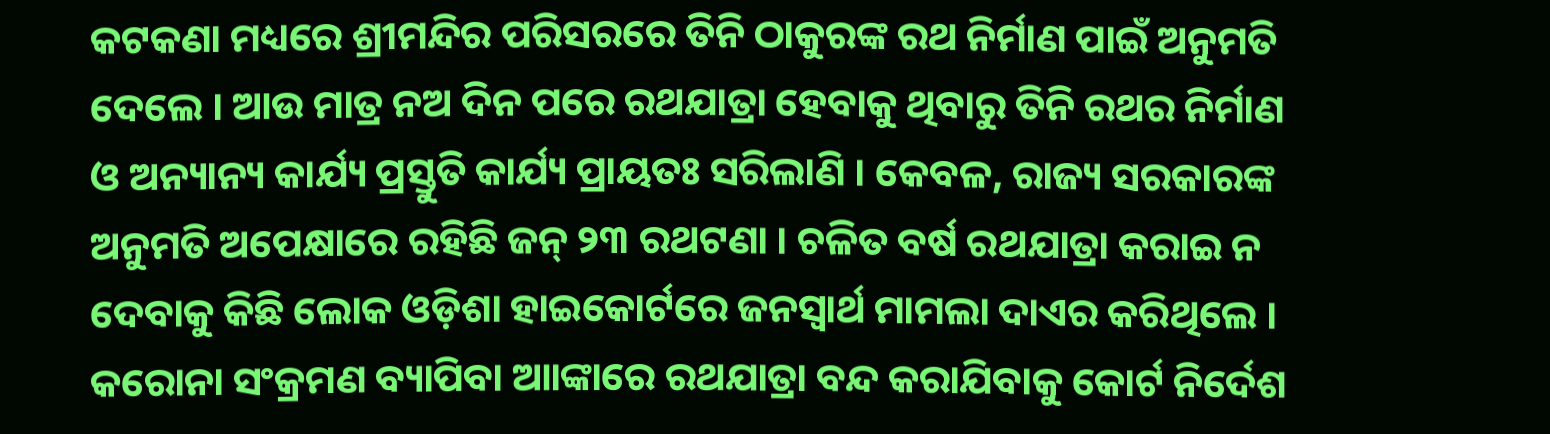କଟକଣା ମଧ୍ୟରେ ଶ୍ରୀମନ୍ଦିର ପରିସରରେ ତିନି ଠାକୁରଙ୍କ ରଥ ନିର୍ମାଣ ପାଇଁ ଅନୁମତି ଦେଲେ । ଆଉ ମାତ୍ର ନଅ ଦିନ ପରେ ରଥଯାତ୍ରା ହେବାକୁ ଥିବାରୁ ତିନି ରଥର ନିର୍ମାଣ ଓ ଅନ୍ୟାନ୍ୟ କାର୍ଯ୍ୟ ପ୍ରସ୍ତୁତି କାର୍ଯ୍ୟ ପ୍ରାୟତଃ ସରିଲାଣି । କେବଳ, ରାଜ୍ୟ ସରକାରଙ୍କ ଅନୁମତି ଅପେକ୍ଷାରେ ରହିଛି ଜନ୍ ୨୩ ରଥଟଣା । ଚଳିତ ବର୍ଷ ରଥଯାତ୍ରା କରାଇ ନ ଦେବାକୁ କିଛି ଲୋକ ଓଡ଼ିଶା ହାଇକୋର୍ଟରେ ଜନସ୍ୱାର୍ଥ ମାମଲା ଦାଏର କରିଥିଲେ । କରୋନା ସଂକ୍ରମଣ ବ୍ୟାପିବା ଆାଙ୍କାରେ ରଥଯାତ୍ରା ବନ୍ଦ କରାଯିବାକୁ କୋର୍ଟ ନିର୍ଦେଶ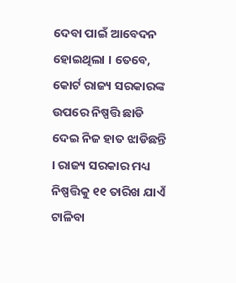ଦେବା ପାଇଁ ଆବେଦନ ହୋଇଥିଲା । ତେବେ, କୋର୍ଟ ରାଜ୍ୟ ସରକାରଙ୍କ ଉପରେ ନିଷ୍ପତ୍ତି ଛାଡି ଦେଇ ନିଜ ହାତ ଝାଡିଛନ୍ତି । ରାଜ୍ୟ ସରକାର ମଧ୍ୟ ନିଷ୍ପତ୍ତିକୁ ୧୧ ତାରିଖ ଯାଏଁ ଟାଳିବା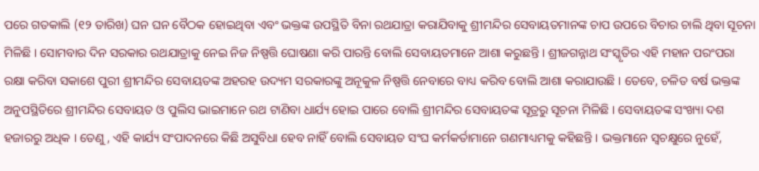ପରେ ଗତକାଲି (୧୨ ତାରିଖ) ଘନ ଘନ ବୈଠକ ହୋଇଥିବା ଏବଂ ଭକ୍ତଙ୍କ ଉପସ୍ଥିତି ବିନା ରଥଯାତ୍ରା କରାଯିବାକୁ ଶ୍ରୀମନ୍ଦିର ସେବାୟତମାନଙ୍କ ଚାପ ଉପରେ ବିଚାର ଚାଲି ଥିବା ସୂଚନା ମିଳିଛି । ସୋମବାର ଦିନ ସରକାର ରଥଯାତ୍ରାକୁ ନେଇ ନିଜ ନିଷ୍ପତ୍ତି ଘୋଷଣା କରି ପାରନ୍ତି ବୋଲି ସେବାୟତମାନେ ଆଶା କରୁଛନ୍ତି । ଶ୍ରୀଜଗନ୍ନାଥ ସଂସ୍କୃତିର ଏହି ମହାନ ପରଂପରା ରକ୍ଷା କରିବା ସକାଶେ ପୁରୀ ଶ୍ରୀମନ୍ଦିର ସେବାୟତଙ୍କ ଅହରହ ଉଦ୍ୟମ ସରକାରଙ୍କୁ ଅନୂକୁଳ ନିଷ୍ପତ୍ତି ନେବାରେ ବାଧ୍ୟ କରିବ ବୋଲି ଆଶା କରାଯାଉଛି । ତେବେ, ଚଳିତ ବର୍ଷ ଭକ୍ତଙ୍କ ଅନୁପସ୍ଥିତିରେ ଶ୍ରୀମନ୍ଦିର ସେବାୟତ ଓ ପୁଲିସ ଭାଇମାନେ ରଥ ଟାଣିବା ଧାର୍ଯ୍ୟ ହୋଇ ପାରେ ବୋଲି ଶ୍ରୀମନ୍ଦିର ସେବାୟତଙ୍କ ସୂତ୍ରରୁ ସୂଚନା ମିଳିଛି । ସେବାୟତଙ୍କ ସଂଖ୍ୟା ଦଶ ହଜାରରୁ ଅଧିକ । ତେଣୁ, ଏହି କାର୍ଯ୍ୟ ସଂପାଦନରେ କିଛି ଅସୁବିଧା ହେବ ନାହିଁ ବୋଲି ସେବାୟତ ସଂଘ କର୍ମକର୍ତାମାନେ ଗଣମାଧ୍ୟମକୁ କହିଛନ୍ତି । ଭକ୍ତମାନେ ସ୍ୱଚକ୍ଷୁରେ ନୁହେଁ,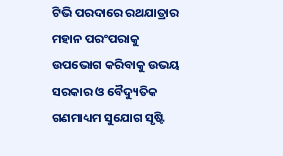ଟିଭି ପରଦାରେ ରଥଯାତ୍ରାର ମହାନ ପରଂପରାକୁ ଉପଭୋଗ କରିବାକୁ ଉଭୟ ସରକାର ଓ ବୈଦ୍ୟୁତିକ ଗଣମାଧ୍ୟମ ସୁଯୋଗ ସୃଷ୍ଟି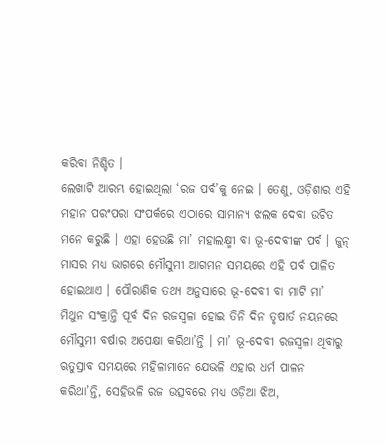କରିବା ନିଶ୍ଚିତ ।
ଲେଖାଟି ଆରମ୍ଭ ହୋଇଥିଲା ‘ରଜ ପର୍ବ’କୁ ନେଇ । ତେଣୁ, ଓଡ଼ିଶାର ଏହି ମହାନ ପରଂପରା ସଂପର୍କରେ ଏଠାରେ ସାମାନ୍ୟ ଝଲକ ଦେବା ଉଚିତ ମନେ କରୁଛି । ଏହା ହେଉଛି ମା’ ମହାଲକ୍ଷ୍ମୀ ବା ଭୂ-ଦେବୀଙ୍କ ପର୍ବ । ଜୁନ୍ ମାସର ମଧ୍ୟ ଭାଗରେ ମୌସୁମୀ ଆଗମନ ସମୟରେ ଏହି ପର୍ବ ପାଳିତ ହୋଇଥାଏ । ପୌରାଣିକ ତଥ୍ୟ ଅନୁସାରେ ଭୂ-ଦେବୀ ବା ମାଟି ମା’ ମିଥୁନ ସଂକ୍ରାନ୍ତି ପୂର୍ବ ଦିନ ରଜସ୍ୱଳା ହୋଇ ତିନି ଦିନ ତୃଷାର୍ତ ନୟନରେ ମୌସୁମୀ ବର୍ଷାର ଅପେକ୍ଷା କରିଥା’ନ୍ତି । ମା’ ଭୂ-ଦେବୀ ରଜସ୍ୱଳା ଥିବାରୁ ଋତୁସ୍ରାବ ସମୟରେ ମହିଳାମାନେ ଯେଭଳି ଏହାର ଧର୍ମ ପାଳନ କରିଥା’ନ୍ତି, ସେହିଭଳି ରଜ ଉତ୍ସବରେ ମଧ୍ୟ ଓଡ଼ିଆ ଝିଅ,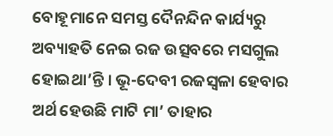ବୋହୂମାନେ ସମସ୍ତ ଦୈନନ୍ଦିନ କାର୍ଯ୍ୟରୁ ଅବ୍ୟାହତି ନେଇ ରଜ ଉତ୍ସବରେ ମସଗୁଲ ହୋଇଥା’ନ୍ତି । ଭୂ-ଦେବୀ ରଜସ୍ୱଳା ହେବାର ଅର୍ଥ ହେଉଛି ମାଟି ମା’ ତାହାର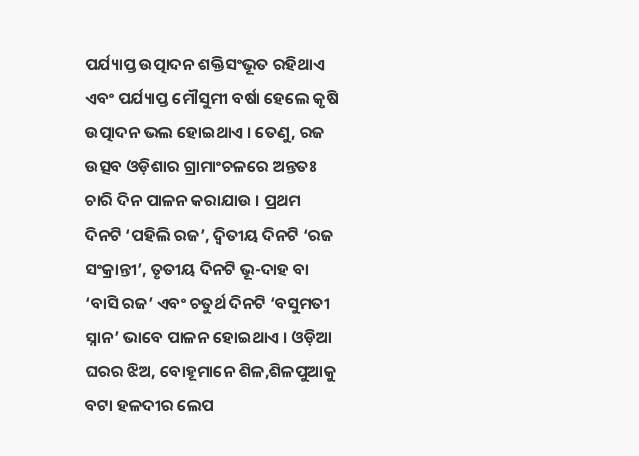ପର୍ଯ୍ୟାପ୍ତ ଉତ୍ପାଦନ ଶକ୍ତିସଂଭୂତ ରହିଥାଏ ଏବଂ ପର୍ଯ୍ୟାପ୍ତ ମୌସୁମୀ ବର୍ଷା ହେଲେ କୃଷି ଉତ୍ପାଦନ ଭଲ ହୋଇଥାଏ । ତେଣୁ, ରଜ ଉତ୍ସବ ଓଡ଼ିଶାର ଗ୍ରାମାଂଚଳରେ ଅନ୍ତତଃ ଚାରି ଦିନ ପାଳନ କରାଯାଉ । ପ୍ରଥମ ଦିନଟି ‘ପହିଲି ରଜ’, ଦ୍ୱିତୀୟ ଦିନଟି ‘ରଜ ସଂକ୍ରାନ୍ତୀ’, ତୃତୀୟ ଦିନଟି ଭୂ-ଦାହ ବା ‘ବାସି ରଜ’ ଏବଂ ଚତୁର୍ଥ ଦିନଟି ‘ବସୁମତୀ ସ୍ନାନ’ ଭାବେ ପାଳନ ହୋଇଥାଏ । ଓଡ଼ିଆ ଘରର ଝିଅ, ବୋହୂମାନେ ଶିଳ,ଶିଳପୁଆକୁ ବଟା ହଳଦୀର ଲେପ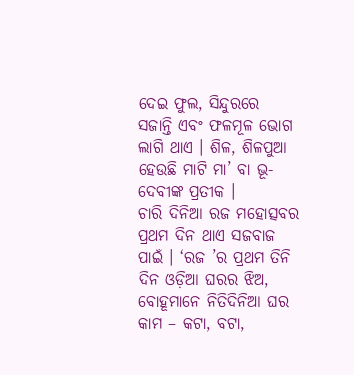ଦେଇ ଫୁଲ, ସିନ୍ଦୁରରେ ସଜାନ୍ତି ଏବଂ ଫଳମୂଳ ଭୋଗ ଲାଗି ଥାଏ । ଶିଳ, ଶିଳପୁଆ ହେଉଛି ମାଟି ମା’ ବା ଭୂ-ଦେବୀଙ୍କ ପ୍ରତୀକ ।
ଚାରି ଦିନିଆ ରଜ ମହୋତ୍ସବର ପ୍ରଥମ ଦିନ ଥାଏ ସଜବାଜ ପାଇଁ । ‘ରଜ ’ର ପ୍ରଥମ ତିନି ଦିନ ଓଡ଼ିଆ ଘରର ଝିଅ, ବୋହୂମାନେ ନିତିଦିନିଆ ଘର କାମ – କଟା, ବଟା,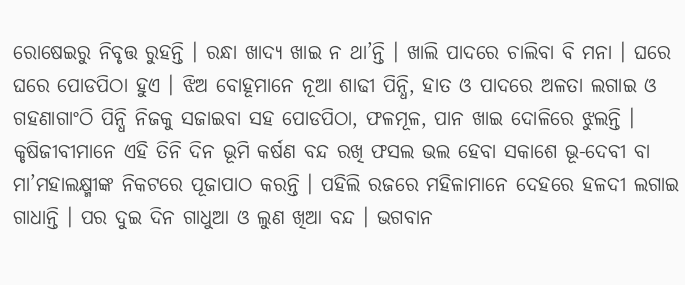ରୋଷେଇରୁ ନିବୃତ୍ତ ରୁହନ୍ତି । ରନ୍ଧା ଖାଦ୍ୟ ଖାଇ ନ ଥା’ନ୍ତି । ଖାଲି ପାଦରେ ଚାଲିବା ବି ମନା । ଘରେ ଘରେ ପୋଡପିଠା ହୁଏ । ଝିଅ ବୋହୂମାନେ ନୂଆ ଶାଢୀ ପିନ୍ଧି, ହାତ ଓ ପାଦରେ ଅଳତା ଲଗାଇ ଓ ଗହଣାଗାଂଠି ପିନ୍ଧି ନିଜକୁ ସଜାଇବା ସହ ପୋଡପିଠା, ଫଳମୂଳ, ପାନ ଖାଇ ଦୋଳିରେ ଝୁଲନ୍ତି । କୃଷିଜୀବୀମାନେ ଏହି ତିନି ଦିନ ଭୂମି କର୍ଷଣ ବନ୍ଦ ରଖି ଫସଲ ଭଲ ହେବା ସକାଶେ ଭୂ-ଦେବୀ ବା ମା’ମହାଲକ୍ଷ୍ମୀଙ୍କ ନିକଟରେ ପୂଜାପାଠ କରନ୍ତି । ପହିଲି ରଜରେ ମହିଳାମାନେ ଦେହରେ ହଳଦୀ ଲଗାଇ ଗାଧାନ୍ତି । ପର ଦୁଇ ଦିନ ଗାଧୁଆ ଓ ଲୁଣ ଖିଆ ବନ୍ଦ । ଭଗବାନ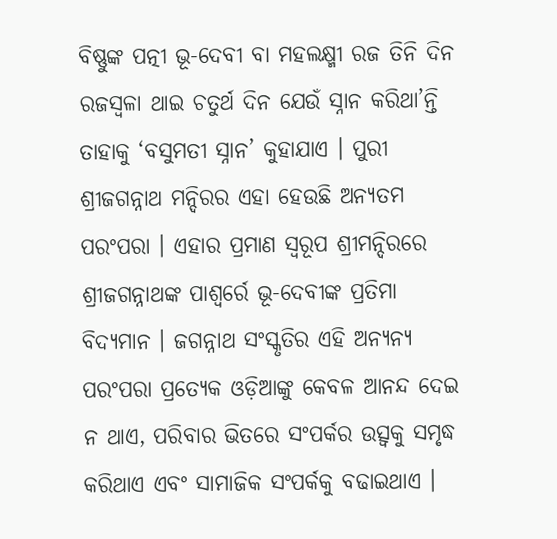ବିଷ୍ଣୁଙ୍କ ପତ୍ନୀ ଭୂ-ଦେବୀ ବା ମହଲକ୍ଷ୍ମୀ ରଜ ତିନି ଦିନ ରଜସ୍ୱଳା ଥାଇ ଚତୁର୍ଥ ଦିନ ଯେଉଁ ସ୍ନାନ କରିଥା’ନ୍ତି ତାହାକୁ ‘ବସୁମତୀ ସ୍ନାନ’ କୁହାଯାଏ । ପୁରୀ ଶ୍ରୀଜଗନ୍ନାଥ ମନ୍ଦିରର ଏହା ହେଉଛି ଅନ୍ୟତମ ପରଂପରା । ଏହାର ପ୍ରମାଣ ସ୍ୱରୂପ ଶ୍ରୀମନ୍ଦିରରେ ଶ୍ରୀଜଗନ୍ନାଥଙ୍କ ପାଶ୍ୱର୍ରେ ଭୂ-ଦେବୀଙ୍କ ପ୍ରତିମା ବିଦ୍ୟମାନ । ଜଗନ୍ନାଥ ସଂସ୍କୃତିର ଏହି ଅନ୍ୟନ୍ୟ ପରଂପରା ପ୍ରତ୍ୟେକ ଓଡ଼ିଆଙ୍କୁ କେବଳ ଆନନ୍ଦ ଦେଇ ନ ଥାଏ, ପରିବାର ଭିତରେ ସଂପର୍କର ଉତ୍ସ୍ୱକୁ ସମୃଦ୍ଧ କରିଥାଏ ଏବଂ ସାମାଜିକ ସଂପର୍କକୁ ବଢାଇଥାଏ ।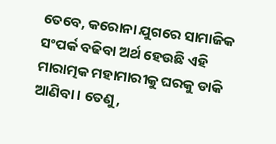ତେବେ, କରୋନା ଯୁଗରେ ସାମାଜିକ ସଂପର୍କ ବଢିବା ଅର୍ଥ ହେଉଛି ଏହି ମାରାତ୍ମକ ମହାମାରୀକୁ ଘରକୁ ଡାକି ଆଣିବା । ତେଣୁ,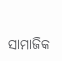ସାମାଜିକ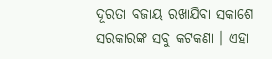ଦୂରତା ବଜାୟ ରଖାଯିବା ସକାଶେ ସରକାରଙ୍କ ସବୁ କଟକଣା । ଏହା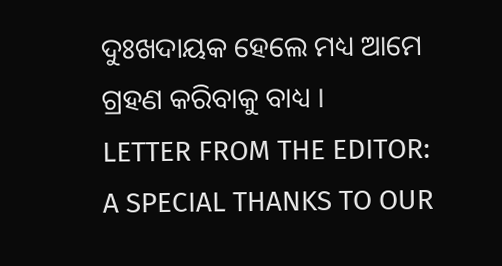ଦୁଃଖଦାୟକ ହେଲେ ମଧ୍ୟ ଆମେ ଗ୍ରହଣ କରିବାକୁ ବାଧ୍ୟ ।
LETTER FROM THE EDITOR: A SPECIAL THANKS TO OUR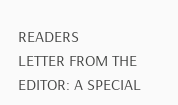READERS
LETTER FROM THE EDITOR: A SPECIAL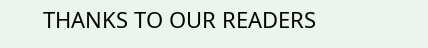THANKS TO OUR READERS